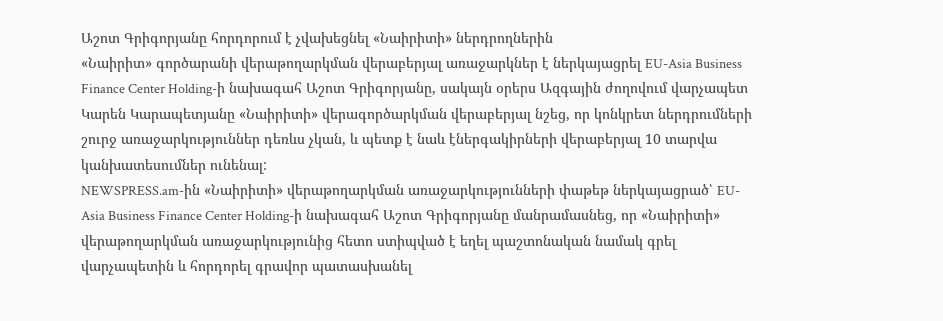Աշոտ Գրիգորյանը հորդորում է չվախեցնել «Նաիրիտի» ներդրողներին
«Նաիրիտ» գործարանի վերաթողարկման վերաբերյալ առաջարկներ է ներկայացրել EU-Asia Business Finance Center Holding-ի նախագահ Աշոտ Գրիգորյանը, սակայն օրերս Ազգային ժողովում վարչապետ Կարեն Կարապետյանը «Նաիրիտի» վերագործարկման վերաբերյալ նշեց, որ կոնկրետ ներդրումների շուրջ առաջարկություններ դեռևս չկան, և պետք է նաև էներգակիրների վերաբերյալ 10 տարվա կանխատեսումներ ունենալ:
NEWSPRESS.am-ին «Նաիրիտի» վերաթողարկման առաջարկությունների փաթեթ ներկայացրած՝ EU-Asia Business Finance Center Holding-ի նախագահ Աշոտ Գրիգորյանը մանրամասնեց, որ «Նաիրիտի» վերաթողարկման առաջարկությունից հետո ստիպված է եղել պաշտոնական նամակ գրել վարչապետին և հորդորել գրավոր պատասխանել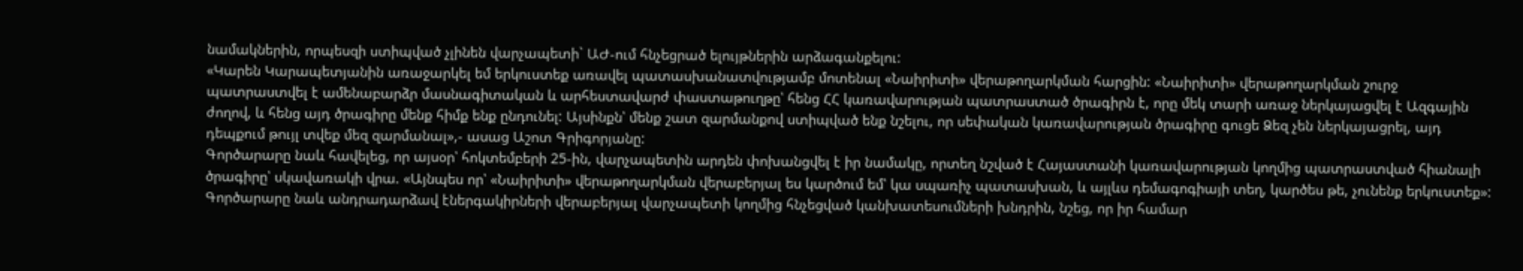նամակներին, որպեսզի ստիպված չլինեն վարչապետի` ԱԺ-ում հնչեցրած ելույթներին արձագանքելու:
«Կարեն Կարապետյանին առաջարկել եմ երկուստեք առավել պատասխանատվությամբ մոտենալ «Նաիրիտի» վերաթողարկման հարցին: «Նաիրիտի» վերաթողարկման շուրջ պատրաստվել է ամենաբարձր մասնագիտական և արհեստավարժ փաստաթուղթը՝ հենց ՀՀ կառավարության պատրաստած ծրագիրն է, որը մեկ տարի առաջ ներկայացվել է Ազգային ժողով, և հենց այդ ծրագիրը մենք հիմք ենք ընդունել: Այսինքն՝ մենք շատ զարմանքով ստիպված ենք նշելու, որ սեփական կառավարության ծրագիրը գուցե Ձեզ չեն ներկայացրել, այդ դեպքում թույլ տվեք մեզ զարմանալ»,- ասաց Աշոտ Գրիգորյանը:
Գործարարը նաև հավելեց, որ այսօր՝ հոկտեմբերի 25-ին, վարչապետին արդեն փոխանցվել է իր նամակը, որտեղ նշված է Հայաստանի կառավարության կողմից պատրաստված հիանալի ծրագիրը՝ սկավառակի վրա. «Այնպես որ՝ «Նաիրիտի» վերաթողարկման վերաբերյալ ես կարծում եմ՝ կա սպառիչ պատասխան, և այլևս դեմագոգիայի տեղ, կարծես թե, չունենք երկուստեք»:
Գործարարը նաև անդրադարձավ էներգակիրների վերաբերյալ վարչապետի կողմից հնչեցված կանխատեսումների խնդրին, նշեց, որ իր համար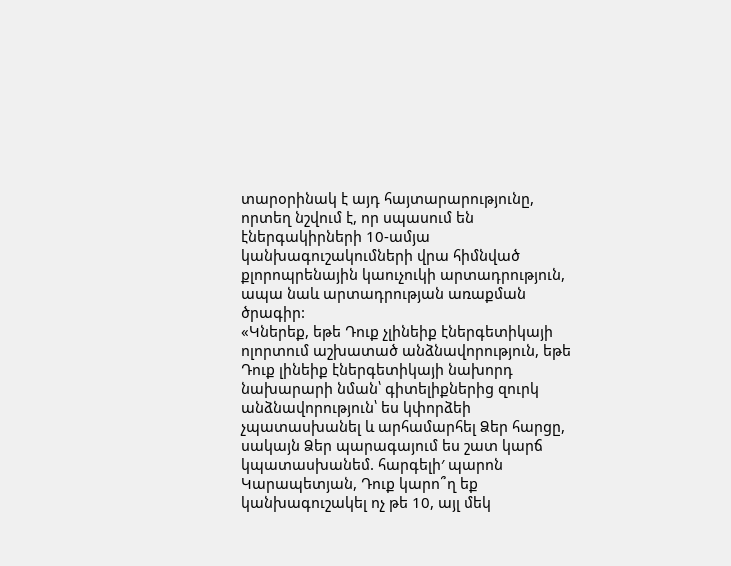տարօրինակ է այդ հայտարարությունը, որտեղ նշվում է, որ սպասում են էներգակիրների 10-ամյա կանխագուշակումների վրա հիմնված քլորոպրենային կաուչուկի արտադրություն, ապա նաև արտադրության առաքման ծրագիր:
«Կներեք, եթե Դուք չլինեիք էներգետիկայի ոլորտում աշխատած անձնավորություն, եթե Դուք լինեիք էներգետիկայի նախորդ նախարարի նման՝ գիտելիքներից զուրկ անձնավորություն՝ ես կփորձեի չպատասխանել և արհամարհել Ձեր հարցը, սակայն Ձեր պարագայում ես շատ կարճ կպատասխանեմ. հարգելի′ պարոն Կարապետյան, Դուք կարո՞ղ եք կանխագուշակել ոչ թե 10, այլ մեկ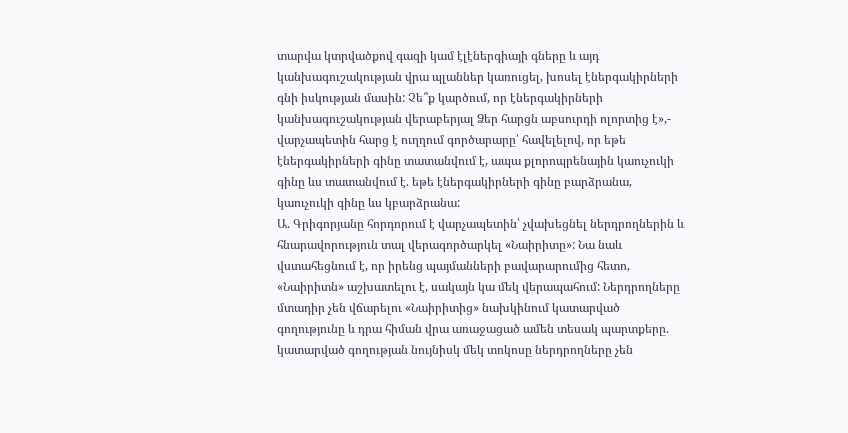տարվա կտրվածքով գազի կամ էլէներգիայի գները և այդ կանխագուշակության վրա պլաններ կառուցել, խոսել էներգակիրների գնի իսկության մասին: Չե՞ք կարծում, որ էներգակիրների կանխագուշակության վերաբերյալ Ձեր հարցն աբսուրդի ոլորտից է»,- վարչապետին հարց է ուղղում գործարարը՝ հավելելով, որ եթե էներգակիրների գինը տատանվում է, ապա քլորոպրենային կաուչուկի գինը ևս տատանվում է. եթե էներգակիրների գինը բարձրանա, կաուչուկի գինը ևս կբարձրանա:
Ա. Գրիգորյանը հորդորում է վարչապետին՝ չվախեցնել ներդրողներին և հնարավորություն տալ վերագործարկել «Նաիրիտը»: Նա նաև վստահեցնում է, որ իրենց պայմանների բավարարումից հետո, «Նաիրիտն» աշխատելու է, սակայն կա մեկ վերապահում: Ներդրողները մտադիր չեն վճարելու «Նաիրիտից» նախկինում կատարված գողությունը և դրա հիման վրա առաջացած ամեն տեսակ պարտքերը. կատարված գողության նույնիսկ մեկ տոկոսը ներդրողները չեն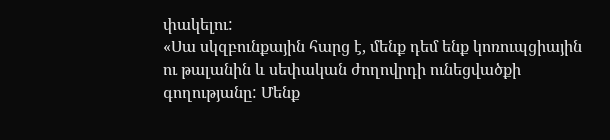փակելու:
«Սա սկզբունքային հարց է, մենք դեմ ենք կոռուպցիային ու թալանին և սեփական ժողովրդի ունեցվածքի գողությանը: Մենք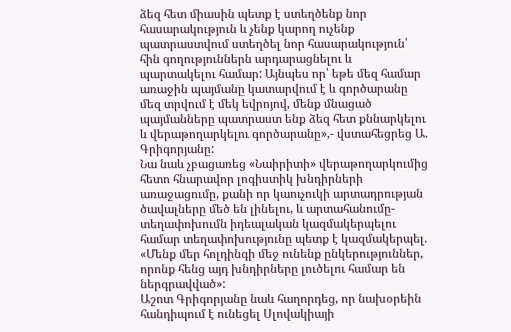ձեզ հետ միասին պետք է ստեղծենք նոր հասարակություն և չենք կարող ուչենք պատրաստվում ստեղծել նոր հասարակություն՝ հին գողություններն արդարացնելու և պարտակելու համար: Այնպես որ՝ եթե մեզ համար առաջին պայմանը կատարվում է և գործարանը մեզ տրվում է մեկ եվրոյով, մենք մնացած պայմանները պատրաստ ենք ձեզ հետ քննարկելու և վերաթողարկելու գործարանը»,- վստահեցրեց Ա. Գրիգորյանը:
Նա նաև չբացառեց «Նաիրիտի» վերաթողարկումից հետո հնարավոր լոգիստիկ խնդիրների առաջացումը, քանի որ կաուչուկի արտադրության ծավալները մեծ են լինելու, և արտահանումը-տեղափոխումն իդեալական կազմակերպելու համար տեղափոխությունը պետք է կազմակերպել. «Մենք մեր հոլդինգի մեջ ունենք ընկերություններ, որոնք հենց այդ խնդիրները լուծելու համար են ներգրավված»:
Աշոտ Գրիգորյանը նաև հաղորդեց, որ նախօրեին հանդիպում է ունեցել Սլովակիայի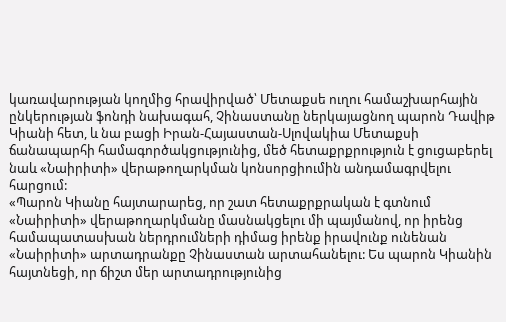կառավարության կողմից հրավիրված՝ Մետաքսե ուղու համաշխարհային ընկերության ֆոնդի նախագահ, Չինաստանը ներկայացնող պարոն Դավիթ Կիանի հետ, և նա բացի Իրան-Հայաստան-Սլովակիա Մետաքսի ճանապարհի համագործակցությունից, մեծ հետաքրքրություն է ցուցաբերել նաև «Նաիրիտի» վերաթողարկման կոնսորցիումին անդամագրվելու հարցում:
«Պարոն Կիանը հայտարարեց, որ շատ հետաքրքրական է գտնում «Նաիրիտի» վերաթողարկմանը մասնակցելու մի պայմանով, որ իրենց համապատասխան ներդրումների դիմաց իրենք իրավունք ունենան «Նաիրիտի» արտադրանքը Չինաստան արտահանելու: Ես պարոն Կիանին հայտնեցի, որ ճիշտ մեր արտադրությունից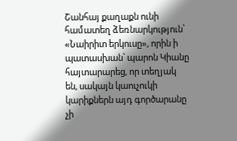Շանհայ քաղաքն ունի համատեղ ձեռնարկություն՝ «Նաիրիտ երկուսը», որին ի պատասխան՝ պարոն Կիանը հայտարարեց, որ տեղյակ են, սակայն կաուչուկի կարիքներն այդ գործարանը չի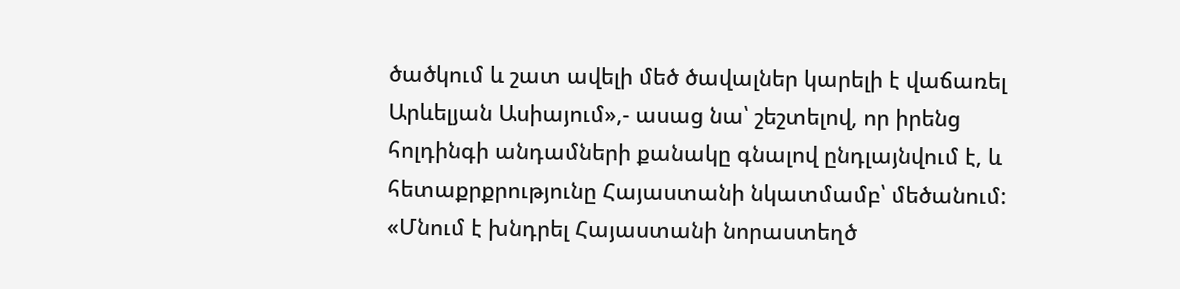ծածկում և շատ ավելի մեծ ծավալներ կարելի է վաճառել Արևելյան Ասիայում»,- ասաց նա՝ շեշտելով, որ իրենց հոլդինգի անդամների քանակը գնալով ընդլայնվում է, և հետաքրքրությունը Հայաստանի նկատմամբ՝ մեծանում:
«Մնում է խնդրել Հայաստանի նորաստեղծ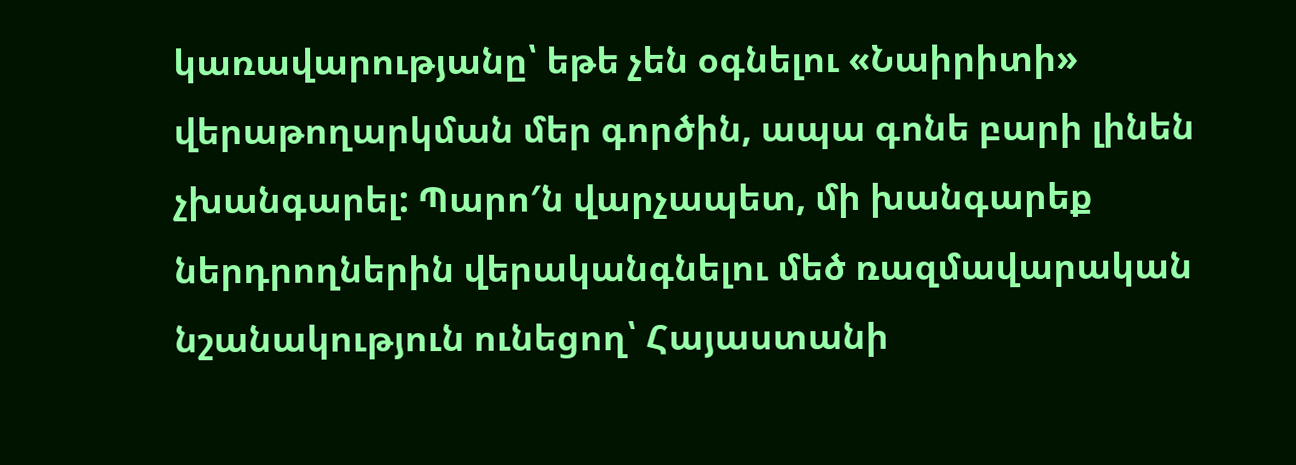կառավարությանը՝ եթե չեն օգնելու «Նաիրիտի» վերաթողարկման մեր գործին, ապա գոնե բարի լինեն չխանգարել: Պարո′ն վարչապետ, մի խանգարեք ներդրողներին վերականգնելու մեծ ռազմավարական նշանակություն ունեցող՝ Հայաստանի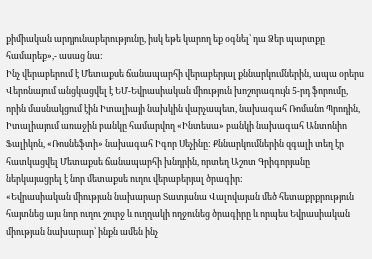քիմիական արդյունաբերությունը, իսկ եթե կարող եք օգնել՝ դա Ձեր պարտքը համարեք»,- ասաց նա:
Ինչ վերաբերում է Մետաքսե ճանապարհի վերաբերյալ քննարկումներին, ապա օրերս Վերոնայում անցկացվել է ԵՄ-Եվրասիական միություն խոշորագույն 5-րդ ֆորումը, որին մասնակցում էին Իտալիայի նախկին վարչապետ, նախագահ Ռոմանո Պրոդին, Իտալիայում առաջին բանկը համարվող «Ինտեսա» բանկի նախագահ Անտոնիո Ֆալիկոն, «Ռոսնեֆտի» նախագահ Իգոր Սեչինը: Քննարկումներին զգալի տեղ էր հատկացվել Մետաքսե ճանապարհի խնդրին, որտեղ Աշոտ Գրիգորյանը ներկայացրել է նոր մետաքսե ուղու վերաբերյալ ծրագիր:
«Եվրասիական միության նախարար Տատյանա Վալովայան մեծ հետաքրքրություն հայտնեց այս նոր ուղու շուրջ և ուղղակի ողջունեց ծրագիրը և որպես Եվրասիական միության նախարար՝ ինքն ամեն ինչ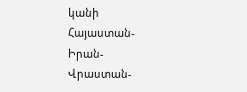կանի Հայաստան-Իրան-Վրաստան-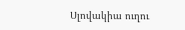Սլովակիա ուղու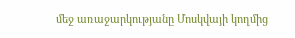մեջ առաջարկությանը Մոսկվայի կողմից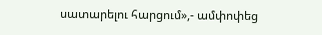սատարելու հարցում»,- ամփոփեց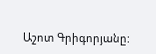Աշոտ Գրիգորյանը: